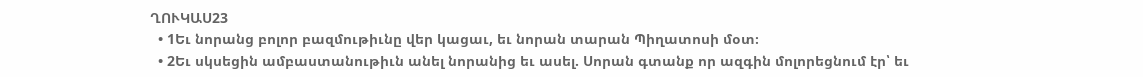ՂՈՒԿԱՍ23
  • 1Եւ նորանց բոլոր բազմութիւնը վեր կացաւ, եւ նորան տարան Պիղատոսի մօտ։
  • 2Եւ սկսեցին ամբաստանութիւն անել նորանից եւ ասել. Սորան գտանք որ ազգին մոլորեցնում էր՝ եւ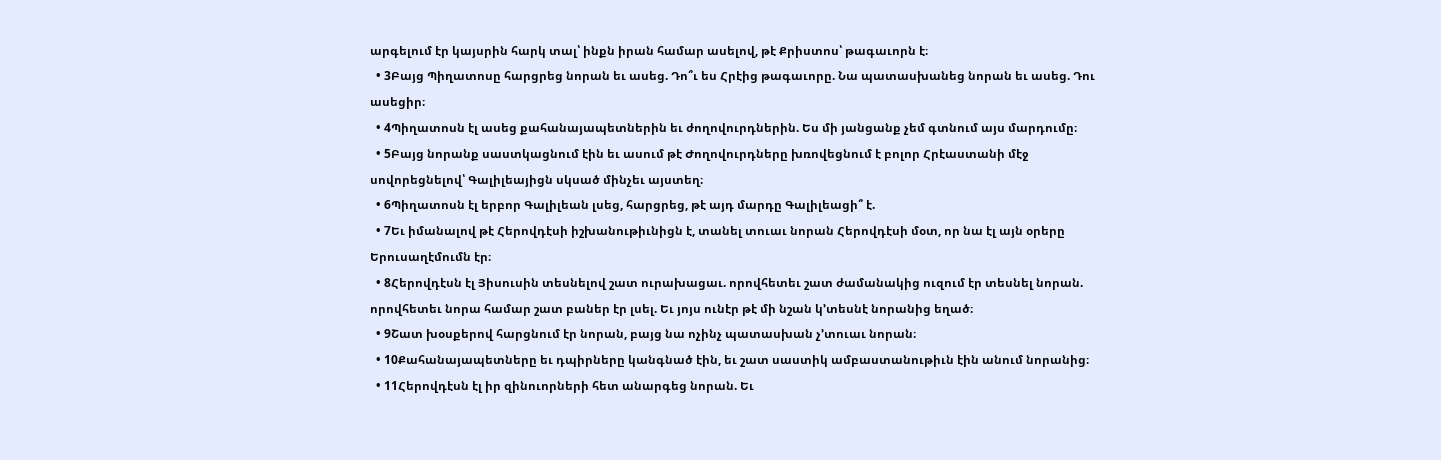արգելում էր կայսրին հարկ տալ՝ ինքն իրան համար ասելով, թէ Քրիստոս՝ թագաւորն է։
  • 3Բայց Պիղատոսը հարցրեց նորան եւ ասեց. Դո՞ւ ես Հրէից թագաւորը. Նա պատասխանեց նորան եւ ասեց. Դու ասեցիր։
  • 4Պիղատոսն էլ ասեց քահանայապետներին եւ ժողովուրդներին. Ես մի յանցանք չեմ գտնում այս մարդումը։
  • 5Բայց նորանք սաստկացնում էին եւ ասում թէ Ժողովուրդները խռովեցնում է բոլոր Հրէաստանի մէջ սովորեցնելով՝ Գալիլեայիցն սկսած մինչեւ այստեղ։
  • 6Պիղատոսն էլ երբոր Գալիլեան լսեց, հարցրեց, թէ այդ մարդը Գալիլեացի՞ է.
  • 7Եւ իմանալով թէ Հերովդէսի իշխանութիւնիցն է, տանել տուաւ նորան Հերովդէսի մօտ, որ նա էլ այն օրերը Երուսաղէմումն էր։
  • 8Հերովդէսն էլ Յիսուսին տեսնելով շատ ուրախացաւ. որովհետեւ շատ ժամանակից ուզում էր տեսնել նորան. որովհետեւ նորա համար շատ բաներ էր լսել. Եւ յոյս ունէր թէ մի նշան կ’տեսնէ նորանից եղած։
  • 9Շատ խօսքերով հարցնում էր նորան, բայց նա ոչինչ պատասխան չ’տուաւ նորան։
  • 10Քահանայապետները եւ դպիրները կանգնած էին, եւ շատ սաստիկ ամբաստանութիւն էին անում նորանից։
  • 11Հերովդէսն էլ իր զինուորների հետ անարգեց նորան. Եւ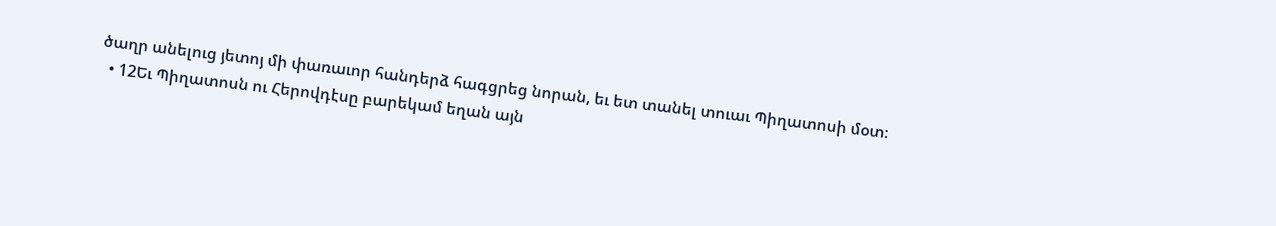ծաղր անելուց յետոյ մի փառաւոր հանդերձ հագցրեց նորան, եւ ետ տանել տուաւ Պիղատոսի մօտ։
  • 12Եւ Պիղատոսն ու Հերովդէսը բարեկամ եղան այն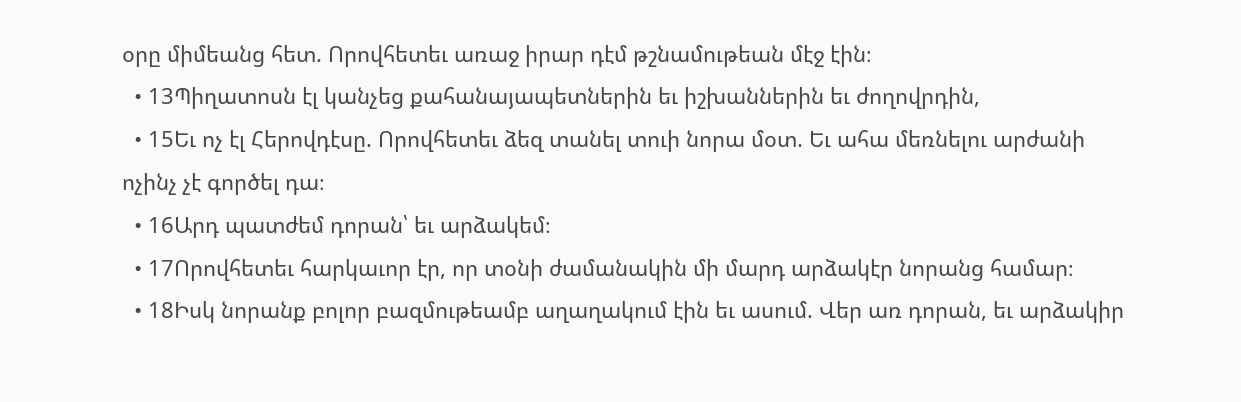օրը միմեանց հետ. Որովհետեւ առաջ իրար դէմ թշնամութեան մէջ էին։
  • 13Պիղատոսն էլ կանչեց քահանայապետներին եւ իշխաններին եւ ժողովրդին,
  • 15Եւ ոչ էլ Հերովդէսը. Որովհետեւ ձեզ տանել տուի նորա մօտ. Եւ ահա մեռնելու արժանի ոչինչ չէ գործել դա։
  • 16Արդ պատժեմ դորան՝ եւ արձակեմ։
  • 17Որովհետեւ հարկաւոր էր, որ տօնի ժամանակին մի մարդ արձակէր նորանց համար։
  • 18Իսկ նորանք բոլոր բազմութեամբ աղաղակում էին եւ ասում. Վեր առ դորան, եւ արձակիր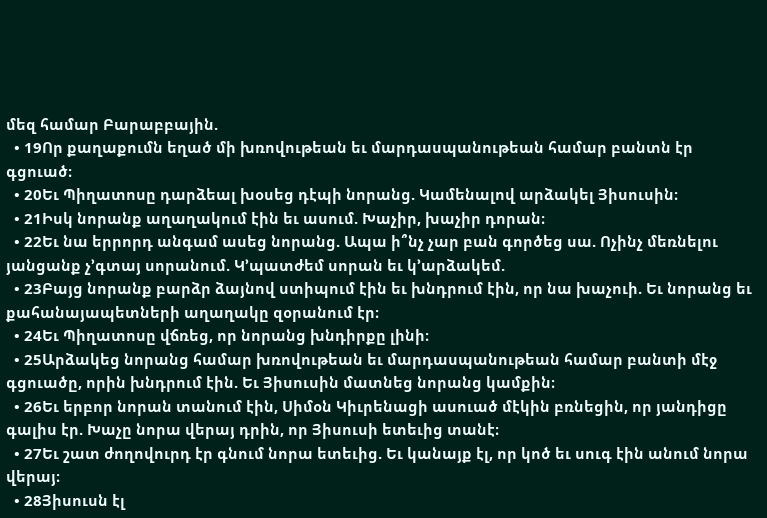մեզ համար Բարաբբային.
  • 19Որ քաղաքումն եղած մի խռովութեան եւ մարդասպանութեան համար բանտն էր գցուած։
  • 20Եւ Պիղատոսը դարձեալ խօսեց դէպի նորանց. Կամենալով արձակել Յիսուսին։
  • 21Իսկ նորանք աղաղակում էին եւ ասում. Խաչիր, խաչիր դորան։
  • 22Եւ նա երրորդ անգամ ասեց նորանց. Ապա ի՞նչ չար բան գործեց սա. Ոչինչ մեռնելու յանցանք չ’գտայ սորանում. Կ’պատժեմ սորան եւ կ’արձակեմ.
  • 23Բայց նորանք բարձր ձայնով ստիպում էին եւ խնդրում էին, որ նա խաչուի. Եւ նորանց եւ քահանայապետների աղաղակը զօրանում էր։
  • 24Եւ Պիղատոսը վճռեց, որ նորանց խնդիրքը լինի։
  • 25Արձակեց նորանց համար խռովութեան եւ մարդասպանութեան համար բանտի մէջ գցուածը, որին խնդրում էին. Եւ Յիսուսին մատնեց նորանց կամքին։
  • 26Եւ երբոր նորան տանում էին, Սիմօն Կիւրենացի ասուած մէկին բռնեցին, որ յանդիցը գալիս էր. Խաչը նորա վերայ դրին, որ Յիսուսի ետեւից տանէ։
  • 27Եւ շատ ժողովուրդ էր գնում նորա ետեւից. Եւ կանայք էլ, որ կոծ եւ սուգ էին անում նորա վերայ։
  • 28Յիսուսն էլ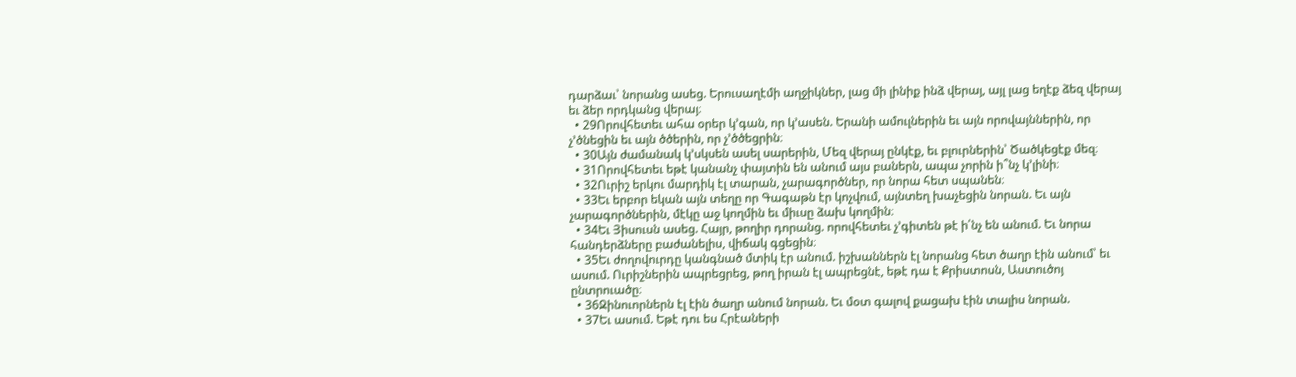դարձաւ՝ նորանց ասեց. Երուսաղէմի աղջիկներ, լաց մի լինիք ինձ վերայ, այլ լաց եղէք ձեզ վերայ եւ ձեր որդկանց վերայ։
  • 29Որովհետեւ ահա օրեր կ’գան, որ կ’ասեն. Երանի ամուլներին եւ այն որովայններին, որ չ’ծնեցին եւ այն ծծերին, որ չ’ծծեցրին։
  • 30Այն ժամանակ կ’սկսեն ասել սարերին, Մեզ վերայ ընկէք, եւ բլուրներին՝ Ծածկեցէք մեզ։
  • 31Որովհետեւ եթէ կանանչ փայտին են անում այս բաներն, ապա չորին ի՞նչ կ’լինի։
  • 32Ուրիշ երկու մարդիկ էլ տարան, չարագործներ, որ նորա հետ սպանեն։
  • 33Եւ երբոր եկան այն տեղը որ Գագաթն էր կոչվում, այնտեղ խաչեցին նորան. Եւ այն չարագործներին, մէկը աջ կողմին եւ միւսը ձախ կողմին։
  • 34Եւ Յիսուսն ասեց. Հայր, թողիր դորանց. որովհետեւ չ’գիտեն թէ ի՛նչ են անում. Եւ նորա հանդերձները բաժանելիս, վիճակ գցեցին։
  • 35Եւ ժողովուրդը կանգնած մտիկ էր անում. իշխաններն էլ նորանց հետ ծաղր էին անում՝ եւ ասում. Ուրիշներին ապրեցրեց, թող իրան էլ ապրեցնէ, եթէ դա է Քրիստոսն, Աստուծոյ ընտրուածը։
  • 36Զինուորներն էլ էին ծաղր անում նորան. Եւ մօտ գալով քացախ էին տալիս նորան.
  • 37Եւ ասում. Եթէ դու ես Հրէաների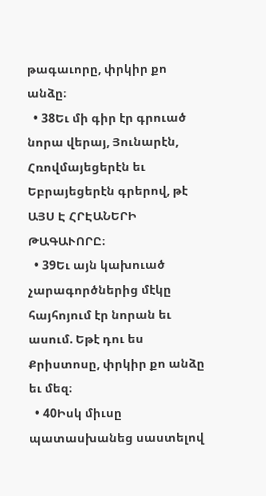թագաւորը, փրկիր քո անձը։
  • 38Եւ մի գիր էր գրուած նորա վերայ, Յունարէն, Հռովմայեցերէն եւ Եբրայեցերէն գրերով, թէ ԱՅՍ Է ՀՐԷԱՆԵՐԻ ԹԱԳԱՒՈՐԸ։
  • 39Եւ այն կախուած չարագործներից մէկը հայհոյում էր նորան եւ ասում. Եթէ դու ես Քրիստոսը, փրկիր քո անձը եւ մեզ։
  • 40Իսկ միւսը պատասխանեց սաստելով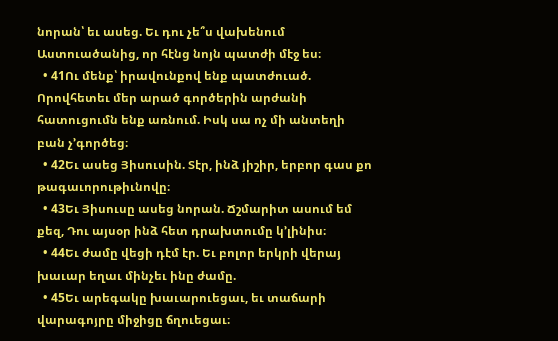նորան՝ եւ ասեց. Եւ դու չե՞ս վախենում Աստուածանից, որ հէնց նոյն պատժի մէջ ես։
  • 41Ու մենք՝ իրավունքով ենք պատժուած. Որովհետեւ մեր արած գործերին արժանի հատուցումն ենք առնում. Իսկ սա ոչ մի անտեղի բան չ’գործեց։
  • 42Եւ ասեց Յիսուսին. Տէր, ինձ յիշիր, երբոր գաս քո թագաւորութիւնովը։
  • 43Եւ Յիսուսը ասեց նորան. Ճշմարիտ ասում եմ քեզ, Դու այսօր ինձ հետ դրախտումը կ’լինիս։
  • 44Եւ ժամը վեցի դէմ էր. Եւ բոլոր երկրի վերայ խաւար եղաւ մինչեւ ինը ժամը.
  • 45Եւ արեգակը խաւարուեցաւ, եւ տաճարի վարագոյրը միջիցը ճղուեցաւ։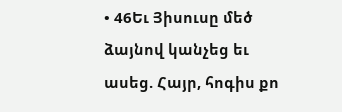• 46Եւ Յիսուսը մեծ ձայնով կանչեց եւ ասեց. Հայր, հոգիս քո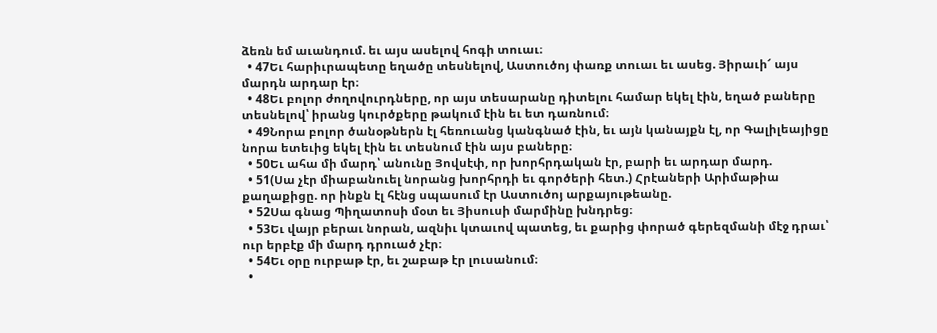ձեռն եմ աւանդում. եւ այս ասելով հոգի տուաւ։
  • 47Եւ հարիւրապետը եղածը տեսնելով, Աստուծոյ փառք տուաւ եւ ասեց. Յիրաւի՜ այս մարդն արդար էր։
  • 48Եւ բոլոր ժողովուրդները, որ այս տեսարանը դիտելու համար եկել էին, եղած բաները տեսնելով՝ իրանց կուրծքերը թակում էին եւ ետ դառնում։
  • 49Նորա բոլոր ծանօթներն էլ հեռուանց կանգնած էին, եւ այն կանայքն էլ, որ Գալիլեայիցը նորա ետեւից եկել էին եւ տեսնում էին այս բաները։
  • 50Եւ ահա մի մարդ՝ անունը Յովսէփ, որ խորհրդական էր, բարի եւ արդար մարդ.
  • 51(Սա չէր միաբանուել նորանց խորհրդի եւ գործերի հետ.) Հրէաների Արիմաթիա քաղաքիցը. որ ինքն էլ հէնց սպասում էր Աստուծոյ արքայութեանը.
  • 52Սա գնաց Պիղատոսի մօտ եւ Յիսուսի մարմինը խնդրեց։
  • 53Եւ վայր բերաւ նորան, ազնիւ կտաւով պատեց, եւ քարից փորած գերեզմանի մէջ դրաւ՝ ուր երբէք մի մարդ դրուած չէր։
  • 54Եւ օրը ուրբաթ էր, եւ շաբաթ էր լուսանում։
  •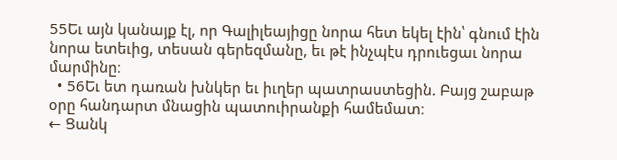55Եւ այն կանայք էլ, որ Գալիլեայիցը նորա հետ եկել էին՝ գնում էին նորա ետեւից, տեսան գերեզմանը, եւ թէ ինչպէս դրուեցաւ նորա մարմինը։
  • 56Եւ ետ դառան խնկեր եւ իւղեր պատրաստեցին. Բայց շաբաթ օրը հանդարտ մնացին պատուիրանքի համեմատ։
← Ցանկ